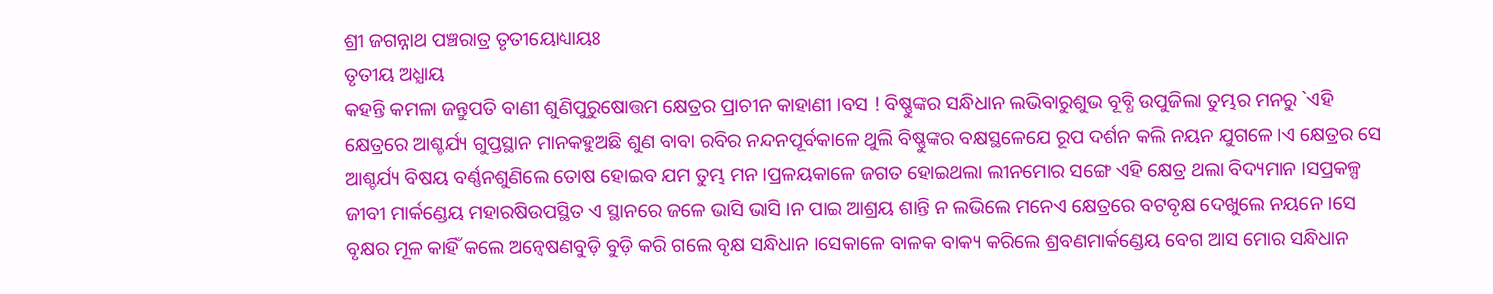ଶ୍ରୀ ଜଗନ୍ନାଥ ପଞ୍ଚରାତ୍ର ତୃତୀୟୋଧ୍ୟାୟଃ
ତୃତୀୟ ଅଧ୍ଯାୟ
କହନ୍ତି କମଳା ଜନ୍ତୁପତି ବାଣୀ ଶୁଣିପୁରୁଷୋତ୍ତମ କ୍ଷେତ୍ରର ପ୍ରାଚୀନ କାହାଣୀ ।ବସ ! ବିଷ୍ଣୁଙ୍କର ସନ୍ଧିଧାନ ଲଭିବାରୁଶୁଭ ବୂବ୍ଧି ଉପୁଜିଲା ତୁମ୍ଭର ମନରୁ `ଏହି କ୍ଷେତ୍ରରେ ଆଶ୍ଚର୍ଯ୍ୟ ଗୁପ୍ତସ୍ଥାନ ମାନକହୁଅଛି ଶୁଣ ବାବା ରବିର ନନ୍ଦନପୂର୍ବକାଳେ ଥୁଲି ବିଷ୍ଣୁଙ୍କର ବକ୍ଷସ୍ଥଳେଯେ ରୂପ ଦର୍ଶନ କଲି ନୟନ ଯୁଗଳେ ।ଏ କ୍ଷେତ୍ରର ସେ ଆଶ୍ଚର୍ଯ୍ୟ ବିଷୟ ବର୍ଣ୍ଣନଶୁଣିଲେ ତୋଷ ହୋଇବ ଯମ ତୁମ୍ଭ ମନ ।ପ୍ରଳୟକାଳେ ଜଗତ ହୋଇଥଲା ଲୀନମୋର ସଙ୍ଗେ ଏହି କ୍ଷେତ୍ର ଥଲା ବିଦ୍ୟମାନ ।ସପ୍ରକଳ୍ପ ଜୀବୀ ମାର୍କଣ୍ଡେୟ ମହାରଷିଉପସ୍ଥିତ ଏ ସ୍ଥାନରେ ଜଳେ ଭାସି ଭାସି ।ନ ପାଇ ଆଶ୍ରୟ ଶାନ୍ତି ନ ଲଭିଲେ ମନେଏ କ୍ଷେତ୍ରରେ ବଟବୃକ୍ଷ ଦେଖୁଲେ ନୟନେ ।ସେ ବୃକ୍ଷର ମୂଳ କାହିଁ କଲେ ଅନ୍ବେଷଣବୁଡ଼ି ବୁଡ଼ି କରି ଗଲେ ବୃକ୍ଷ ସନ୍ଧିଧାନ ।ସେକାଳେ ବାଳକ ବାକ୍ୟ କରିଲେ ଶ୍ରବଣମାର୍କଣ୍ଡେୟ ବେଗ ଆସ ମୋର ସନ୍ଧିଧାନ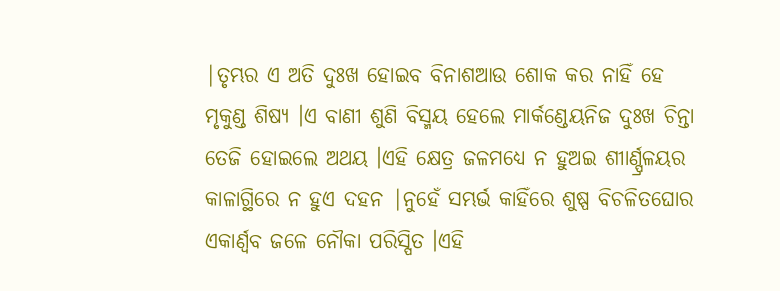|ତୃମ୍ଭର ଏ ଅତି ଦୁଃଖ ହୋଇବ ବିନାଶଆଉ ଶୋକ କର ନାହିଁ ହେ ମୃକୁଣ୍ଡ ଶିଷ୍ୟ ।ଏ ବାଣୀ ଶୁଣି ବିସ୍ମୟ ହେଲେ ମାର୍କଣ୍ଡେୟନିଜ ଦୁଃଖ ଚିନ୍ତା ତେଜି ହୋଇଲେ ଅଥୟ ।ଏହି କ୍ଷେତ୍ର ଜଳମଧ୍ୟେ ନ ହୁଅଇ ଶୀାର୍ଣ୍ପ୍ରଳୟର କାଳାଗ୍ଥିରେ ନ ହୁଏ ଦହନ |ନୁହେଁ ସମ୍ଭର୍ଭ କାହିଁରେ ଶୁଷ୍ପ ବିଚଳିତଘୋର ଏକାର୍ଣ୍ବବ ଜଳେ ନୌକା ପରିସ୍ପିତ ।ଏହି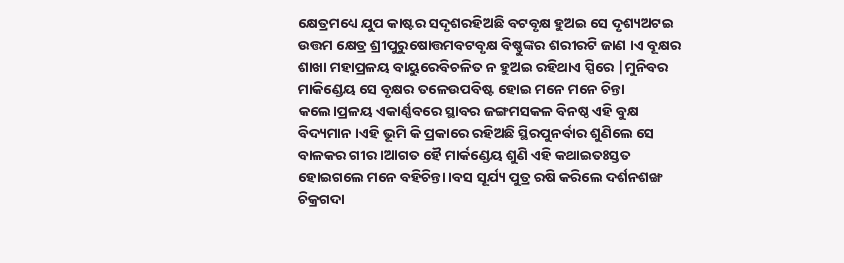କ୍ଷେତ୍ରମଧ୍ୟେ ଯୁପ କାଷ୍ଟର ସଦୃଶରହିଅଛି ବଟବୃକ୍ଷ ହୁଅଇ ସେ ଦୃଶ୍ୟଅଟଇ ଉତ୍ତମ କ୍ଷେତ୍ର ଶ୍ରୀପୁରୁଷୋତ୍ତମବଟବୃକ୍ଷ ବିଷ୍ଣୁଙ୍କର ଶରୀରଟି ଜାଣ ।ଏ ବୂକ୍ଷର ଶାଖା ମହାପ୍ରଳୟ ବାୟୁରେବିଚଳିତ ନ ହୁଅଇ ରହିଥାଏ ସ୍ପିରେ |ମୁନିବର ମାକିଣ୍ଡେୟ ସେ ବୃକ୍ଷର ତଳେଉପବିଷ୍ଟ ହୋଇ ମନେ ମନେ ଚିନ୍ତା କଲେ।ପ୍ରଳୟ ଏକାର୍ଣ୍ଣବରେ ସ୍ଥାବର ଜଙ୍ଗମସକଳ ବିନଷ୍ଠ ଏହି ବୁକ୍ଷ ବିଦ୍ୟମାନ ।ଏହି ଭୂମି କି ପ୍ରକାରେ ରହିଅଛି ସ୍ଥିରପୁନର୍ବାର ଶୁଣିଲେ ସେ ବାଳକର ଗୀର ।ଆଗତ ହୈ ମାର୍କଣ୍ଡେୟ ଶୁଣି ଏହି କଥାଇତଃସ୍ତତ ହୋଇଗଲେ ମନେ ବହିଚିନ୍ତା ।ବସ ସୂର୍ଯ୍ୟ ପୁତ୍ର ରଷି କରିଲେ ଦର୍ଶନଶଙ୍ଖ ଚିକ୍ରଗଦା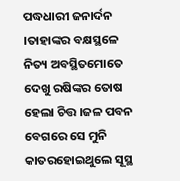ପଦ୍ଧଧାରୀ ଜନାର୍ଦନ ।ତାହାଙ୍କର ବକ୍ଷସ୍ଥଳେ ନିତ୍ୟ ଅବସ୍ଥିତମୋତେ ଦେଖୁ ରଷିଙ୍କର ତୋଷ ହେଲା ଚିତ୍ତ ।ଜଳ ପବନ ବେଗରେ ସେ ମୁନି କାତରହୋଇଥୁଲେ ସୂସ୍ଥ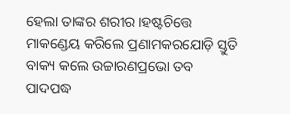ହେଲା ତାଙ୍କର ଶରୀର ।ହଷ୍ଟଚିତ୍ତେ ମାକଣ୍ଡେୟ କରିଲେ ପ୍ରଣାମକରଯୋଡ଼ି ସ୍ତୁତି ବାକ୍ୟ କଲେ ଉଚ୍ଚାରଣପ୍ରଭୋ ତବ ପାଦପଦ୍ଧ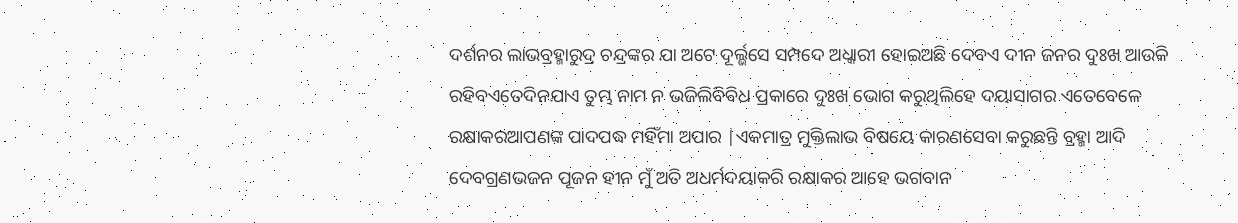ଦର୍ଶନର ଲାଭବ୍ରହ୍ମାରୁଦ୍ର ଚନ୍ଦ୍ରଙ୍କର ଯା ଅଟେ ଦୂର୍ଲ୍ଭସେ ସମ୍ପଦେ ଅଧ୍କାରୀ ହୋଇଅଛି ଦେବଏ ଦୀନ ଜନର ଦୁଃଖ ଆଉକି ରହିବଏତେଦିନଯାଏ ତୁମ୍ଭ ନାମ ନ ଭଜିଲିବିବିଧ ପ୍ରକାରେ ଦୁଃଖ ଭୋଗ କରୁଥିଲିହେ ଦୟାସାଗର ଏତେବେଳେ ରକ୍ଷାକରଆପଣଙ୍କ ପାଦପଦ୍ଧ ମହିଁମା ଅପାର |ଏକମାତ୍ର ମୁକ୍ତିଲାଭ ବିଷୟେ କାରଣସେବା କରୁଛନ୍ତି ବ୍ରହ୍ମା ଆଦି ଦେବଗ୍ରଣଭଜନ ପୂଜନ ହୀନ ମୁଁ ଅତି ଅଧର୍ମଦୟାକରି ରକ୍ଷାକର ଆହେ ଭଗବାନ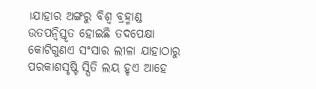।ଯାହାର ଅଙ୍ଗରୁ ବିଶ୍ଵ ବ୍ରହ୍ମାଣ୍ଡ ଉତପନ୍ବିସ୍ତୃତ ହୋଇଛି ତଦପେକ୍ଷା କୋଟିଗୁଣଏ ସଂସାର ଲୀଳା ଯାହାଠାରୁ ପରକାଶସୃଷ୍ଟି ସ୍ପିତି ଲୟ ହୃଏ ଆହେ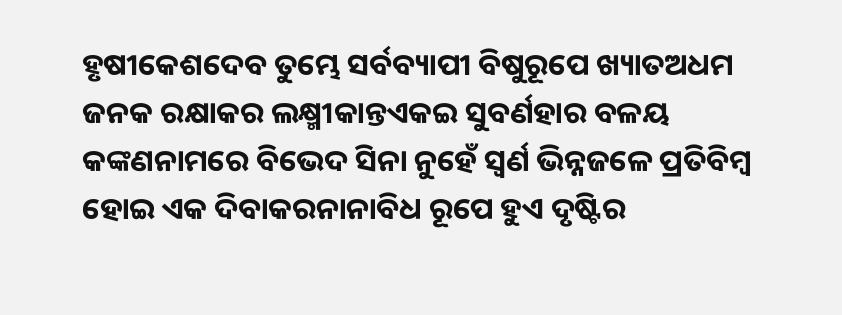ହୃଷୀକେଶଦେବ ତୁମ୍ଭେ ସର୍ବବ୍ୟାପୀ ବିଷୁରୂପେ ଖ୍ୟାତଅଧମ ଜନକ ରକ୍ଷାକର ଲକ୍ଷ୍ମୀକାନ୍ତଏକଇ ସୁବର୍ଣହାର ବଳୟ କଙ୍କଣନାମରେ ବିଭେଦ ସିନା ନୁହେଁ ସ୍ଵର୍ଣ ଭିନ୍ନଜଳେ ପ୍ରତିବିମ୍ବ ହୋଇ ଏକ ଦିବାକରନାନାବିଧ ରୂପେ ହୁଏ ଦୃଷ୍ଟିର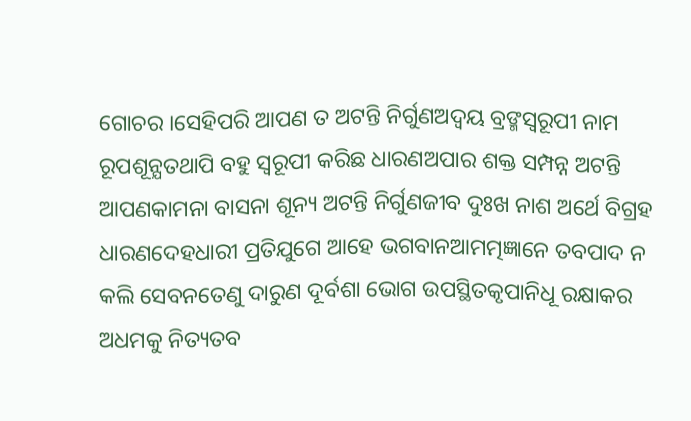ଗୋଚର ।ସେହିପରି ଆପଣ ତ ଅଟନ୍ତି ନିର୍ଗୁଣଅଦ୍ଵୟ ବ୍ରଙ୍ମସ୍ଵରୂପୀ ନାମ ରୂପଶୂନ୍ଯତଥାପି ବହୁ ସ୍ଵରୂପୀ କରିଛ ଧାରଣଅପାର ଶକ୍ତ ସମ୍ପନ୍ନ ଅଟନ୍ତି ଆପଣକାମନା ବାସନା ଶୂନ୍ୟ ଅଟନ୍ତି ନିର୍ଗୁଣଜୀବ ଦୁଃଖ ନାଶ ଅର୍ଥେ ବିଗ୍ରହ ଧାରଣଦେହଧାରୀ ପ୍ରତିଯୁଗେ ଆହେ ଭଗବାନଆମତ୍ମଜ୍ଞାନେ ତବପାଦ ନ କଲି ସେବନତେଣୁ ଦାରୁଣ ଦୂର୍ବଶା ଭୋଗ ଉପସ୍ଥିତକୃପାନିଧୂ ରକ୍ଷାକର ଅଧମକୁ ନିତ୍ୟତବ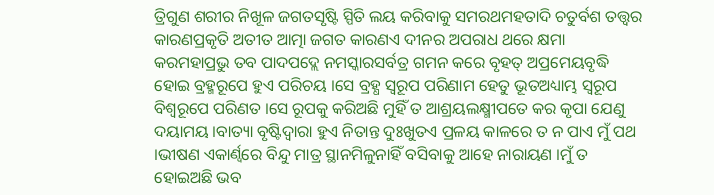ତ୍ରିଗୁଣ ଶରୀର ନିଖୂଳ ଜଗତସୃଷ୍ଟି ସ୍ପିତି ଲୟ କରିବାକୁ ସମରଥମହତାଦି ଚତୁର୍ବଶ ତତ୍ତ୍ଵର କାରଣପ୍ରକୃତି ଅତୀତ ଆତ୍ମା ଜଗତ କାରଣଏ ଦୀନର ଅପରାଧ ଥରେ କ୍ଷମା କରମହାପ୍ରଭୁ ତବ ପାଦପଦ୍ଲେ ନମସ୍କାରସର୍ବତ୍ର ଗମନ କରେ ବୃହତ୍ ଅପ୍ରମେୟବୃଦ୍ଧି ହୋଇ ବ୍ରହ୍ମରୂପେ ହୁଏ ପରିଚୟ ।ସେ ବ୍ରହ୍ଧ ସ୍ଵରୂପ ପରିଣାମ ହେତୁ ଭୂତଅଧ୍ୟାମ୍ଭ ସ୍ଵରୂପ ବିଶ୍ଵରୂପେ ପରିଣତ ।ସେ ରୂପକୁ କରିଅଛି ମୁହିଁ ତ ଆଶ୍ରୟଲକ୍ଷ୍ମୀପତେ କର କୃପା ଯେଣୁ ଦୟାମୟ ।ବାତ୍ୟା ବୃଷ୍ଟିଦ୍ଵାରା ହୁଏ ନିତାନ୍ତ ଦୁଃଖୁତଏ ପ୍ରଳୟ କାଳରେ ତ ନ ପାଏ ମୁଁ ପଥ ।ଭୀଷଣ ଏକାର୍ଣ୍ବରେ ବିନ୍ଦୁ ମାତ୍ର ସ୍ଥାନମିଳୁନାହିଁ ବସିବାକୁ ଆହେ ନାରାୟଣ ।ମୁଁ ତ ହୋଇଅଛି ଭବ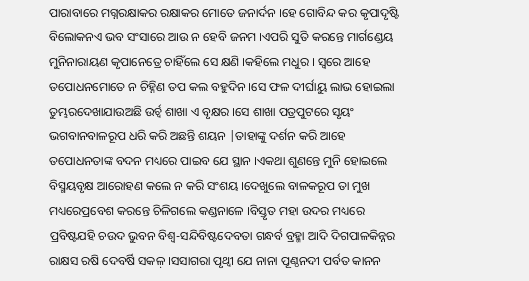ପାରାବାରେ ମଗ୍ନରକ୍ଷାକର ରକ୍ଷାକର ମୋତେ ଜନାର୍ଦନ ।ହେ ଗୋବିନ୍ଦ କର କୃପାଦୃଷ୍ଟି ବିଲୋକନଏ ଭବ ସଂସାରେ ଆଉ ନ ହେବି ଜନମ ।ଏପରି ସୁତି କରନ୍ତେ ମାର୍ଗଣ୍ଡେୟ ମୁନିନାରାୟଣ କୃପାନେତ୍ରେ ଚାହିଁଲେ ସେ କ୍ଷଣି ।କହିଲେ ମଧୁର । ସ୍ଵରେ ଆହେ ତପୋଧନମୋତେ ନ ଚିହ୍ନିଣ ତପ କଲ ବହୁଦିନ ।ସେ ଫଳ ଦୀର୍ଘାୟୁ ଲାଭ ହୋଇଲା ତୁମ୍ଭରଦେଖାଯାଉଅଛି ଉର୍ଚ୍ବ ଶାଖା ଏ ବୃକ୍ଷର ।ସେ ଶାଖା ପତ୍ରପୁଟରେ ସୃୟଂ ଭଗବାନବାଳରୂପ ଧରି କରି ଅଛନ୍ତି ଶୟନ |ତାହାଙ୍କୁ ଦର୍ଶନ କରି ଆହେ ତପୋଧନତାଙ୍କ ବଦନ ମଧ୍ୟରେ ପାଇବ ଯେ ସ୍ଥାନ ।ଏକଥା ଶୁଣନ୍ତେ ମୁନି ହୋଇଲେ ବିସ୍ମୟବୃକ୍ଷ ଆରୋହଣ କଲେ ନ କରି ସଂଶୟ ।ଦେଖୁଲେ ବାଳକରୂପ ତା ମୁଖ ମଧ୍ୟରେପ୍ରବେଶ କରନ୍ତେ ଚିଳିଗଲେ କଣ୍ଡନାଳେ ।ବିସ୍ତୃତ ମହା ଉଦର ମଧ୍ୟରେ ପ୍ରବିଷ୍ଟଯହି ଚଉଦ ଭୁବନ ବିଶ୍ବ-ସନ୍ଦିବିଷ୍ଟଦେବତା ଗନ୍ଧର୍ବ ବ୍ରହ୍ମା ଆଦି ଦିଗପାଳକିନ୍ନର ରାକ୍ଷସ ରଷି ଦେବର୍ଷି ସକଳ଼ ।ସସାଗରା ପୃଥ୍ବୀ ଯେ ନାନା ପୂଣ୍ଠନଦୀ ପର୍ବତ କାନନ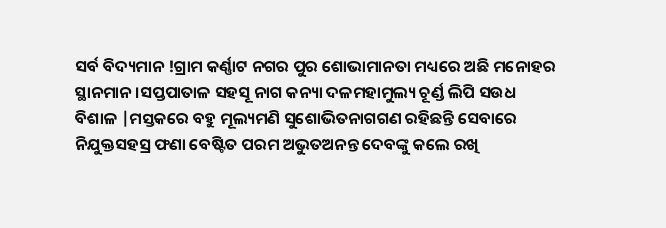ସର୍ବ ବିଦ୍ୟମାନ !ଗ୍ରାମ କର୍ଣ୍ଣାଟ ନଗର ପୁର ଶୋଭାମାନତା ମଧ୍ୟରେ ଅଛି ମନୋହର ସ୍ଥାନମାନ ।ସପ୍ତପାତାଳ ସହସୂ ନାଗ କନ୍ୟା ଦଳମହାମୁଲ୍ୟ ଚୂର୍ଣ୍ଡ ଲିପି ସଉଧ ବିଶାଳ |ମସ୍ତକରେ ବହୁ ମୂଲ୍ୟମଣି ସୁଶୋଭିତନାଗଗଣ ରହିଛନ୍ତି ସେବାରେ ନିଯୁକ୍ତସହସ୍ର ଫଣା ବେଷ୍ଟିତ ପରମ ଅଭୁତଅନନ୍ତ ଦେବଙ୍କୁ କଲେ ରଖି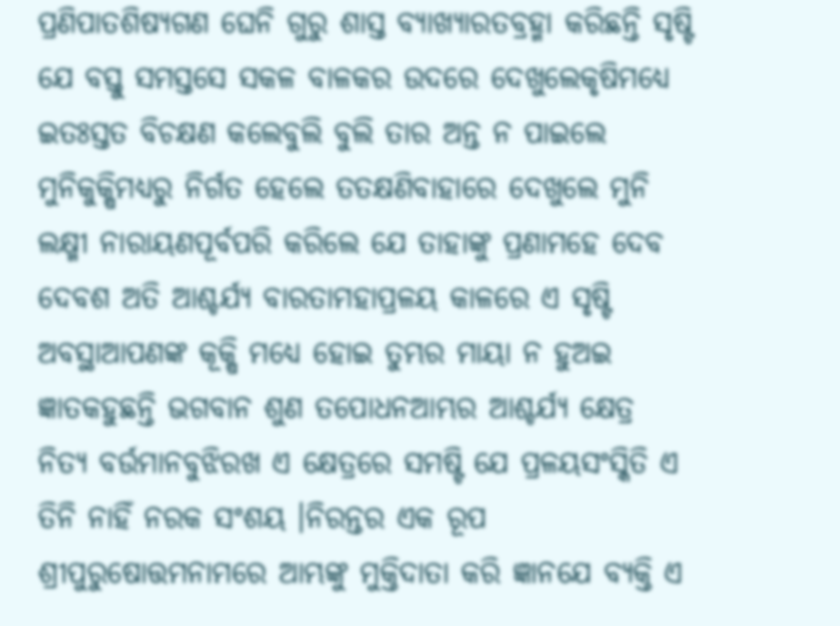ପ୍ରଣିପାତଶିଷ୍ୟଗଣ ଘେନି ଗୁରୁ ଶାସ୍ତ ବ୍ୟାଖ୍ୟାରତବ୍ରହ୍ମା କରିଛନ୍ତି ସୃଷ୍ଟି ଯେ ବସ୍ତୁ ସମସ୍ତସେ ସକଳ ବାଳକର ଉଦରେ ଦେଖୁଲେକୃଷିମଧ୍ୟେ ଇତଃସ୍ତତ ବିଚକ୍ଷଣ କଲେବୁଲି ବୁଲି ତାର ଅନ୍ତ ନ ପାଇଲେ ମୁନିକୁକ୍ଷିମଧ୍ୟରୁ ନିର୍ଗତ ହେଲେ ତତକ୍ଷଣିବାହାରେ ଦେଖୁଲେ ମୁନି ଲକ୍ଷ୍ମୀ ନାରାୟଣପୂର୍ବପରି କରିଲେ ଯେ ତାହାଙ୍କୁ ପ୍ରଣାମହେ ଦେବ ଦେବଶ ଅତି ଆଶ୍ଚର୍ଯ୍ୟ ବାରତାମହାପ୍ରଳୟ କାଳରେ ଏ ସୃଷ୍ଟି ଅବସ୍ଥାଆପଣଙ୍କ କୂକ୍ଷି ମଧ୍ୟେ ହୋଇ ତୁମ୍ଭର ମାୟା ନ ହୁଅଇ ଜ୍ଞାତକହୁଛନ୍ତି ଭଗବାନ ଶୁଣ ତପୋଧନଆମ୍ଭର ଆଶ୍ଚର୍ଯ୍ୟ କ୍ଷେତ୍ର ନିତ୍ୟ ବର୍ଉମାନବୁଝିରଖ ଏ କ୍ଷେତ୍ରରେ ସମଷ୍ଟି ଯେ ପ୍ରଳୟସଂସ୍କିତି ଏ ତିନି ନାହିଁ ନରକ ସଂଶୟ ।ନିରନ୍ତର ଏକ ରୂପ ଶ୍ରୀପୁରୁଷୋତ୍ତମନାମରେ ଆମ୍ଭଙ୍କୁ ମୁକ୍ତିଦାତା କରି ଜ୍ଞାନଯେ ବ୍ୟକ୍ତି ଏ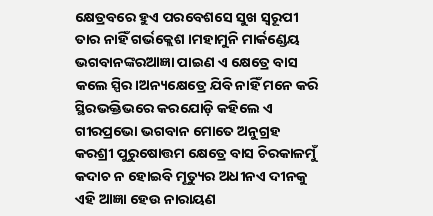କ୍ଷେତ୍ରବରେ ହୁଏ ପରବେଶସେ ସୁଖ ସ୍ଵରୂପୀ ତାର ନାହିଁ ଗର୍ଭକ୍ଲେଶ ।ମହାମୁନି ମାର୍କଣ୍ଡେୟ ଭଗବାନଙ୍କରଆଜ୍ଞା ପାଇଣ ଏ କ୍ଷେତ୍ରେ ବାସ କଲେ ସ୍ପିର।ଅନ୍ୟକ୍ଷେତ୍ରେ ଯିବି ନାହିଁ ମନେ କରି ସ୍ଥିରଭକ୍ତିଭରେ କରଯୋଡ଼ି କହିଲେ ଏ ଗୀରପ୍ରଭୋ ଭଗବାନ ମୋତେ ଅନୁଗ୍ରହ କରଶ୍ରୀ ପୁରୁଷୋତ୍ତମ କ୍ଷେତ୍ରେ ବାସ ଚିରକାଳମୁଁ କଦାଚ ନ ହୋଇବି ମୂତ୍ୟୁର ଅଧୀନଏ ଦୀନକୁ ଏହି ଆଜ୍ଞା ହେଉ ନାରାୟଣ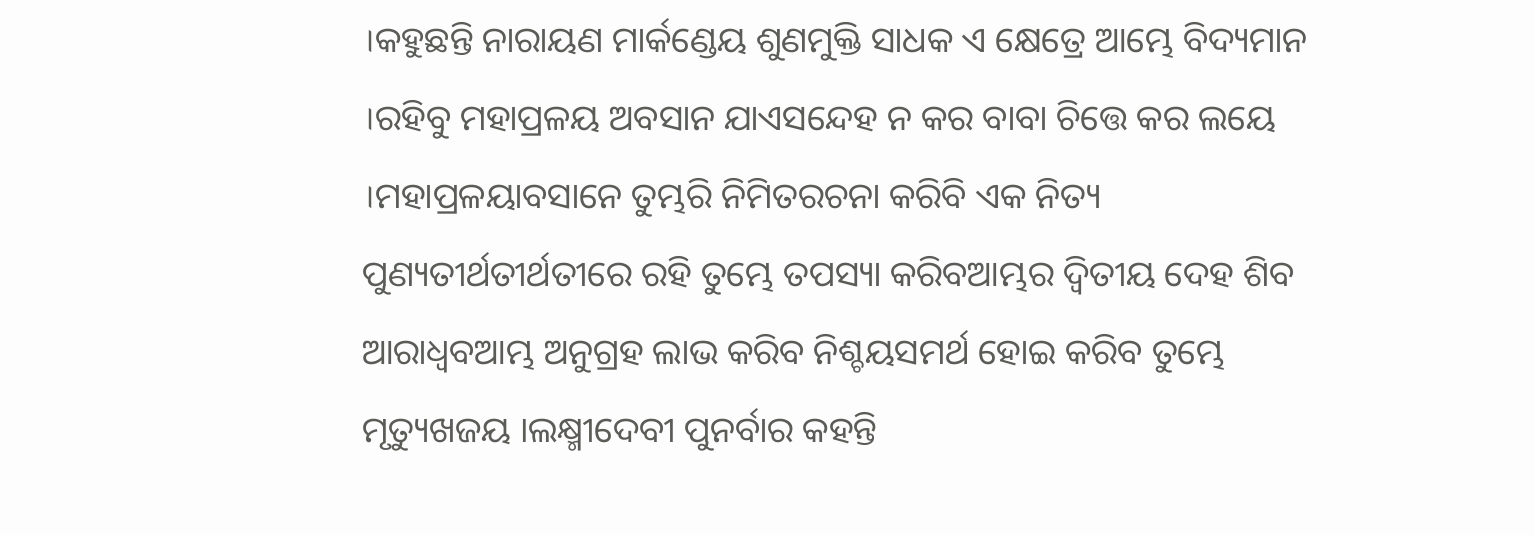।କହୁଛନ୍ତି ନାରାୟଣ ମାର୍କଣ୍ଡେୟ ଶୁଣମୁକ୍ତି ସାଧକ ଏ କ୍ଷେତ୍ରେ ଆମ୍ଭେ ବିଦ୍ୟମାନ ।ରହିବୁ ମହାପ୍ରଳୟ ଅବସାନ ଯାଏସନ୍ଦେହ ନ କର ବାବା ଚିତ୍ତେ କର ଲୟେ ।ମହାପ୍ରଳୟାବସାନେ ତୁମ୍ଭରି ନିମିତରଚନା କରିବି ଏକ ନିତ୍ୟ ପୁଣ୍ୟତୀର୍ଥତୀର୍ଥତୀରେ ରହି ତୁମ୍ଭେ ତପସ୍ୟା କରିବଆମ୍ଭର ଦ୍ବିତୀୟ ଦେହ ଶିବ ଆରାଧ୍ଵବଆମ୍ଭ ଅନୁଗ୍ରହ ଲାଭ କରିବ ନିଶ୍ଚୟସମର୍ଥ ହୋଇ କରିବ ତୁମ୍ଭେ ମୃତ୍ୟୁଖଜୟ ।ଲକ୍ଷ୍ମୀଦେବୀ ପୁନର୍ବାର କହନ୍ତି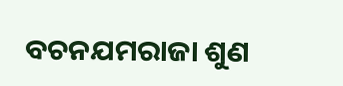ବଚନଯମରାଜା ଶୁଣ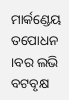ମାର୍କଣ୍ଡେୟ ତପୋଧନ ।ବର ଲଭି ବଟବୃକ୍ଷ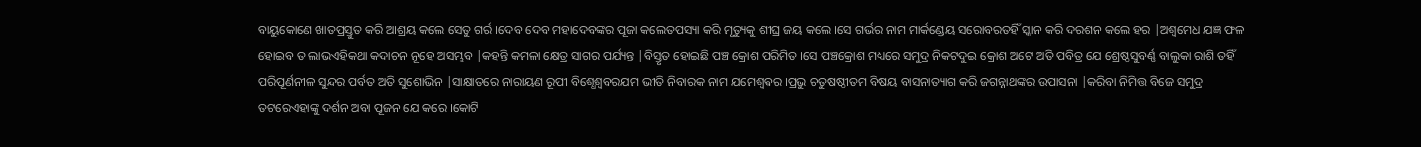ବାୟୁକୋଣେ ଖାତପ୍ରସ୍ତୁତ କରି ଆଶ୍ରୟ କଲେ ସେତୁ ଗର୍ର ।ଦେବ ଦେବ ମହାଦେବଙ୍କର ପୂଜା କଲେତପସ୍ୟା କରି ମୃତ୍ୟୁକୁ ଶୀଘ୍ର ଜୟ କଲେ ।ସେ ଗର୍ଭର ନାମ ମାର୍କଣ୍ଡେୟ ସରୋବରତହିଁ ସ୍କାନ କରି ଦରଶନ କଲେ ହର |ଅଶ୍ଵମେଧ ଯଜ୍ଞ ଫଳ ହୋଇବ ତ ଲାଭଏହିକଥା କଦାଚନ ନୂହେ ଅସମ୍ଭବ |କହନ୍ତି କମଳା କ୍ଷେତ୍ର ସାଗର ପର୍ଯ୍ୟନ୍ତ |ବିସ୍ତୃତ ହୋଇଛି ପଞ୍ଚ କ୍ରୋଶ ପରିମିତ ।ସେ ପଞ୍ଚକ୍ରୋଶ ମଧ୍ୟରେ ସମୁଦ୍ର ନିକଟଦୁଇ କ୍ରୋଶ ଅଟେ ଅତି ପବିତ୍ର ଯେ ଶ୍ରେଷ୍ଠସୁବର୍ଣ୍ଣ ବାଲୁକା ରାଶି ତହିଁ ପରିପୂର୍ଣନୀଳ ସୁନ୍ଦର ପର୍ବତ ଅତି ସୁଶୋଭିନ |ସାକ୍ଷାତରେ ନାରାୟଣ ରୂପୀ ବିଶ୍ଧେଶ୍ଵବରଯମ ଭୀତି ନିବାରକ ନାମ ଯମେଶ୍ବଵର ।ପ୍ରଭୁ ଚତୁଷଷ୍ଠୀତମ ବିଷୟ ବାସନାତ୍ୟାଗ କରି ଜଗନ୍ନାଥଙ୍କର ଉପାସନା |କରିବା ନିମିତ୍ତ ବିଜେ ସମୁଦ୍ର ତଟରେଏହାଙ୍କୁ ଦର୍ଶନ ଅବା ପୂଜନ ଯେ କରେ ।କୋଟି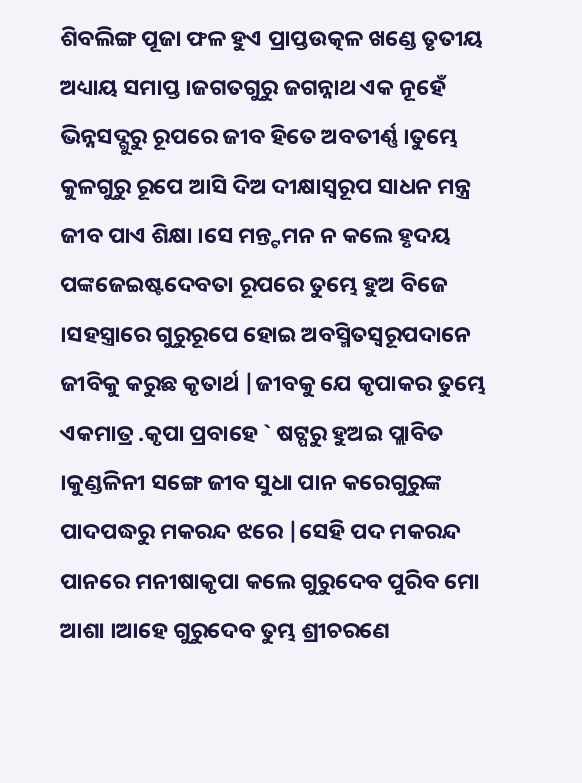ଶିବଲିଙ୍ଗ ପୂଜା ଫଳ ହୁଏ ପ୍ରାପ୍ତଉତ୍କଳ ଖଣ୍ଡେ ତୃତୀୟ ଅଧ୍ୟାୟ ସମାପ୍ତ ।ଜଗତଗୁରୁ ଜଗନ୍ନାଥ ଏକ ନୂହେଁ ଭିନ୍ନସଦ୍ଗୁରୁ ରୂପରେ ଜୀବ ହିତେ ଅବତୀର୍ଣ୍ଣ ।ତୁମ୍ଭେ କୁଳଗୁରୁ ରୂପେ ଆସି ଦିଅ ଦୀକ୍ଷାସ୍ଵରୂପ ସାଧନ ମନ୍ତ୍ର ଜୀବ ପାଏ ଶିକ୍ଷା ।ସେ ମନ୍ତ୍ଟମନ ନ କଲେ ହୃଦୟ ପଙ୍କଜେଇଷ୍ଟଦେବତା ରୂପରେ ତୁମ୍ଭେ ହୁଅ ବିଜେ ।ସହସ୍ତ୍ରାରେ ଗୁରୁରୂପେ ହୋଇ ଅବସ୍ମିତସ୍ଵରୂପଦାନେ ଜୀବିକୁ କରୁଛ କୃତାର୍ଥ |ଜୀବକୁ ଯେ କୃପାକର ତୁମ୍ଭେ ଏକମାତ୍ର .କୃପା ପ୍ରବାହେ ` ଷଟ୍ପରୁ ହୁଅଇ ପ୍ଲାବିତ ।କୁଣ୍ଡଳିନୀ ସଙ୍ଗେ ଜୀବ ସୁଧା ପାନ କରେଗୁରୁଙ୍କ ପାଦପଦ୍ଧରୁ ମକରନ୍ଦ ଝରେ |ସେହି ପଦ ମକରନ୍ଦ ପାନରେ ମନୀଷାକୃପା କଲେ ଗୁରୁଦେବ ପୁରିବ ମୋ ଆଶା ।ଆହେ ଗୁରୁଦେବ ତୁମ୍ଭ ଶ୍ରୀଚରଣେ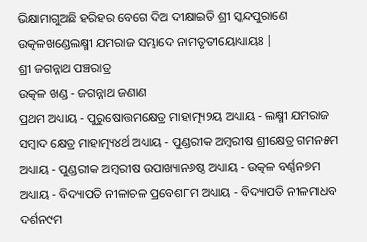ଭିକ୍ଷାମାଗୁଅଛି ହରିହର ବେଗେ ଦିଅ ଦୀକ୍ଷାଇତି ଶ୍ରୀ ସ୍କନ୍ଦପୁରାଣେ ଉତ୍କଳଖଣ୍ଡେଲକ୍ଷ୍ମୀ ଯମରାଜ ସମ୍ଭାଦେ ନାମତୃତୀୟୋଧ୍ୟାୟଃ |
ଶ୍ରୀ ଜଗନ୍ନାଥ ପଞ୍ଚରାତ୍ର
ଉତ୍କଳ ଖଣ୍ଡ - ଜଗନ୍ନାଥ ଜଣାଣ
ପ୍ରଥମ ଅଧ୍ୟାୟ - ପୁରୁଷୋତ୍ତମକ୍ଷେତ୍ର ମାହାତ୍ମ୍ୟ୨ୟ ଅଧ୍ୟାୟ - ଲକ୍ଷ୍ମୀ ଯମରାଜ ସମ୍ବାଦ କ୍ଷେତ୍ର ମାହାତ୍ମ୍ୟ୪ର୍ଥ ଅଧ୍ୟାୟ - ପୁଣ୍ଡରୀକ ଅମ୍ବରୀଷ ଶ୍ରୀକ୍ଷେତ୍ର ଗମନ୫ମ ଅଧ୍ୟାୟ - ପୁଣ୍ଡରୀକ ଅମ୍ବରୀଷ ଉପାଖ୍ୟାନ୬ଷ୍ଠ ଅଧ୍ୟାୟ - ଉତ୍କଳ ବର୍ଣ୍ଣନ୭ମ ଅଧ୍ୟାୟ - ବିଦ୍ୟାପତି ନୀଳାଚଳ ପ୍ରବେଶ୮ମ ଅଧ୍ୟାୟ - ବିଦ୍ୟାପତି ନୀଳମାଧବ ଦର୍ଶନ୯ମ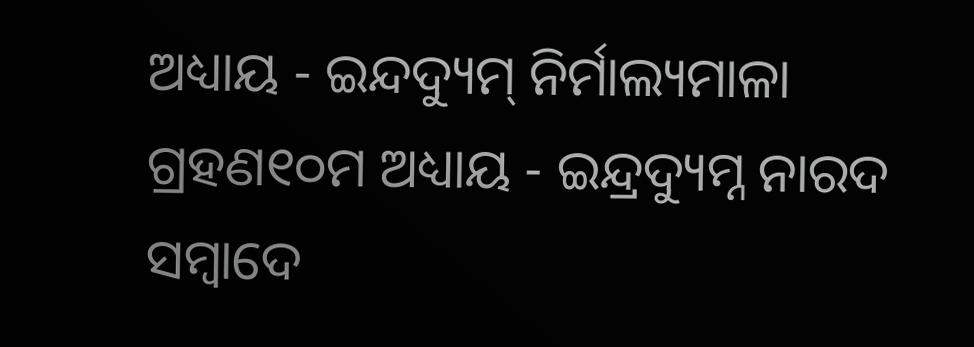ଅଧ୍ୟାୟ - ଇନ୍ଦଦ୍ୟୁମ୍ ନିର୍ମାଲ୍ୟମାଳା ଗ୍ରହଣ୧୦ମ ଅଧ୍ୟାୟ - ଇନ୍ଦ୍ରଦ୍ୟୁମ୍ନ ନାରଦ ସମ୍ବାଦେ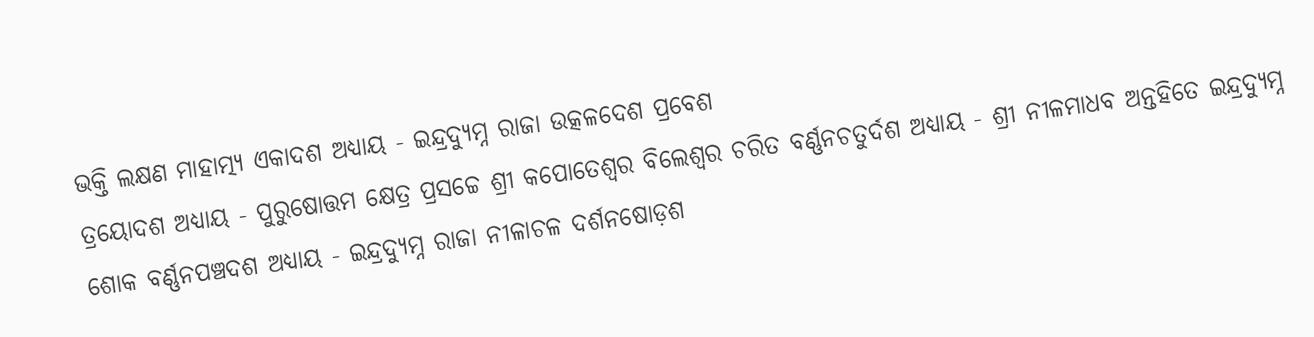ଭକ୍ତି ଲକ୍ଷଣ ମାହାତ୍ମ୍ୟ ଏକାଦଶ ଅଧ୍ୟାୟ - ଇନ୍ଦ୍ରଦ୍ୟୁମ୍ନ ରାଜା ଉତ୍କଳଦେଶ ପ୍ରବେଶ
ତ୍ରୟୋଦଶ ଅଧ୍ୟାୟ - ପୁରୁଷୋତ୍ତମ କ୍ଷେତ୍ର ପ୍ରସଚ୍ଚେ ଶ୍ରୀ କପୋତେଶ୍ଵର ବିଲେଶ୍ଵର ଚରିତ ବର୍ଣ୍ଣନଚତୁର୍ଦଶ ଅଧ୍ୟାୟ - ଶ୍ରୀ ନୀଳମାଧବ ଅନ୍ତହିତେ ଇନ୍ଦ୍ରଦ୍ୟୁମ୍ନ ଶୋକ ବର୍ଣ୍ଣନପଞ୍ଚଦଶ ଅଧ୍ୟାୟ - ଇନ୍ଦ୍ରଦ୍ୟୁମ୍ନ ରାଜା ନୀଳାଚଳ ଦର୍ଶନଷୋଡ଼ଶ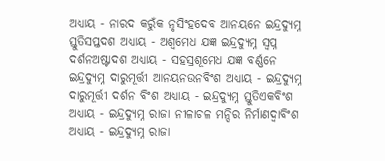ଅଧ୍ୟାୟ - ନାରଦ କରୁଁକ ନୃସିଂହଦେବ ଆନୟନେ ଇନ୍ଦ୍ରଦ୍ୟୁମ୍ନ ସ୍ତୁତିସପ୍ତଦଶ ଅଧ୍ୟାୟ - ଅଶ୍ଵମେଧ ଯଜ୍ଞ ଇନ୍ଦ୍ରଦ୍ୟୁମ୍ନ ସ୍ଵପ୍ନ ଦର୍ଶନଅଷ୍ଟାଦଶ ଅଧ୍ୟାୟ - ସହସ୍ରଶୂମେଧ ଯଜ୍ଞ ବର୍ଣ୍ଣନେ ଇନ୍ଦ୍ରଦ୍ୟୁମ୍ନ ଦାରୁମୂର୍ତ୍ତୀ ଆନୟନଉନବିଂଶ ଅଧ୍ୟାୟ - ଇନ୍ଦ୍ରଦ୍ୟୁମ୍ନ ଦାରୁମୂର୍ତ୍ତୀ ଦର୍ଶନ ବିଂଶ ଅଧ୍ୟାୟ - ଇନ୍ଦ୍ରଦ୍ୟୁମ୍ନ ସ୍ତୁତିଏକବିଂଶ ଅଧ୍ୟାୟ - ଇନ୍ଦ୍ରଦ୍ୟୁମ୍ନ ରାଜା ନୀଳାଚଳ ମନ୍ଦିର ନିର୍ମାଣଦ୍ଵାବିଂଶ ଅଧ୍ୟାୟ - ଇନ୍ଦ୍ରଦ୍ୟୁମ୍ନ ରାଜା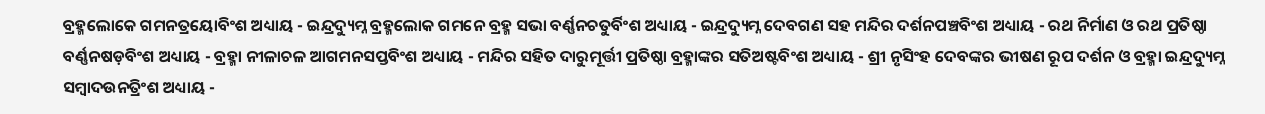ବ୍ରହ୍ମଲୋକେ ଗମନତ୍ରୟୋବିଂଶ ଅଧ୍ୟାୟ - ଇନ୍ଦ୍ରଦ୍ୟୁମ୍ନ ବ୍ରହ୍ମଲୋକ ଗମନେ ବ୍ରହ୍ମ ସଭା ବର୍ଣ୍ଣନଚତୁର୍ବିଂଶ ଅଧ୍ୟାୟ - ଇନ୍ଦ୍ରଦ୍ୟୁମ୍ନ ଦେବଗଣ ସହ ମନ୍ଦିର ଦର୍ଶନପଞ୍ଚବିଂଶ ଅଧ୍ୟାୟ - ରଥ ନିର୍ମାଣ ଓ ରଥ ପ୍ରତିଷ୍ଠା ବର୍ଣ୍ଣନଷଡ଼ବିଂଶ ଅଧ୍ୟାୟ - ବ୍ରହ୍ମା ନୀଳାଚଳ ଆଗମନସପ୍ତବିଂଶ ଅଧ୍ୟାୟ - ମନ୍ଦିର ସହିତ ଦାରୁମୂର୍ତ୍ତୀ ପ୍ରତିଷ୍ଠା ବ୍ରହ୍ମାଙ୍କର ସତିଅଷ୍ଟବିଂଶ ଅଧ୍ୟାୟ - ଶ୍ରୀ ନୃସିଂହ ଦେବଙ୍କର ଭୀଷଣ ରୂପ ଦର୍ଶନ ଓ ବ୍ରହ୍ମା ଇନ୍ଦ୍ରଦ୍ୟୁମ୍ନ ସମ୍ବାଦଉନତ୍ରିଂଶ ଅଧ୍ୟାୟ -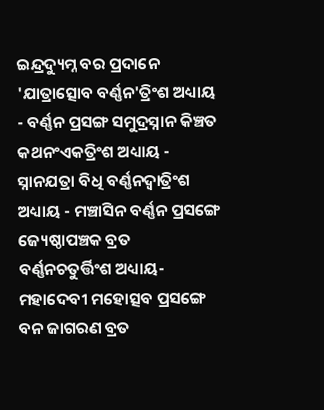ଇନ୍ଦ୍ରଦ୍ୟୁମ୍ନ ବର ପ୍ରଦାନେ 'ଯାତ୍ରାତ୍ସୋବ ବର୍ଣ୍ଣନ'ତ୍ରିଂଶ ଅଧ୍ୟାୟ - ବର୍ଣ୍ଣନ ପ୍ରସଙ୍ଗ ସମୁଦ୍ରସ୍ନାନ କିଞ୍ଚତ କଥନଂଏକତ୍ରିଂଶ ଅଧ୍ୟାୟ - ସ୍ନାନଯତ୍ରା ବିଧି ବର୍ଣ୍ଣନଦ୍ଵାତ୍ରିଂଶ ଅଧ୍ୟାୟ - ମଞ୍ଚାସିନ ବର୍ଣ୍ଣନ ପ୍ରସଙ୍ଗେ ଜ୍ୟେଷ୍ଠାପଞ୍ଚକ ବ୍ରତ ବର୍ଣ୍ଣନଚତୁର୍ତ୍ତିଂଶ ଅଧ୍ୟାୟ- ମହାଦେବୀ ମହୋତ୍ସବ ପ୍ରସଙ୍ଗେ ବନ ଜାଗରଣ ବ୍ରତ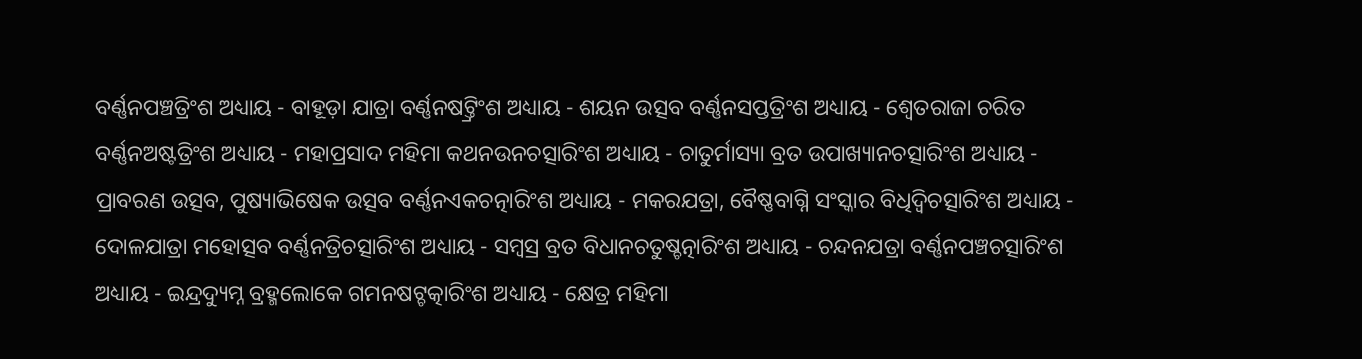ବର୍ଣ୍ଣନପଞ୍ଚତ୍ରିଂଶ ଅଧ୍ୟାୟ - ବାହୂଡ଼ା ଯାତ୍ରା ବର୍ଣ୍ଣନଷଟ୍ତ୍ରିଂଶ ଅଧ୍ୟାୟ - ଶୟନ ଉତ୍ସବ ବର୍ଣ୍ଣନସପ୍ତତ୍ରିଂଶ ଅଧ୍ୟାୟ - ଶ୍ଵେତରାଜା ଚରିତ ବର୍ଣ୍ଣନଅଷ୍ଟତ୍ରିଂଶ ଅଧ୍ୟାୟ - ମହାପ୍ରସାଦ ମହିମା କଥନଉନଚତ୍ସାରିଂଶ ଅଧ୍ୟାୟ - ଚାତୁର୍ମାସ୍ୟା ବ୍ରତ ଉପାଖ୍ୟାନଚତ୍ସାରିଂଶ ଅଧ୍ୟାୟ - ପ୍ରାବରଣ ଉତ୍ସବ, ପୁଷ୍ୟାଭିଷେକ ଉତ୍ସବ ବର୍ଣ୍ଣନଏକଚତ୍ନାରିଂଶ ଅଧ୍ୟାୟ - ମକରଯତ୍ରା, ବୈଷ୍ଣବାଗ୍ନି ସଂସ୍କାର ବିଧିଦ୍ଵିଚତ୍ସାରିଂଶ ଅଧ୍ୟାୟ - ଦୋଳଯାତ୍ରା ମହୋତ୍ସବ ବର୍ଣ୍ଣନତ୍ରିଚତ୍ସାରିଂଶ ଅଧ୍ୟାୟ - ସମ୍ବସ୍ର ବ୍ରତ ବିଧାନଚତୁଷ୍ଚତ୍ନାରିଂଶ ଅଧ୍ୟାୟ - ଚନ୍ଦନଯତ୍ରା ବର୍ଣ୍ଣନପଞ୍ଚଚତ୍ସାରିଂଶ ଅଧ୍ୟାୟ - ଇନ୍ଦ୍ରଦ୍ୟୁମ୍ନ ବ୍ରହ୍ମଲୋକେ ଗମନଷଟ୍ଚତ୍କାରିଂଶ ଅଧ୍ୟାୟ - କ୍ଷେତ୍ର ମହିମା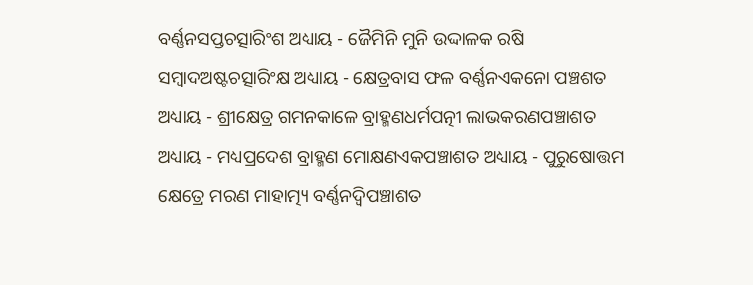ବର୍ଣ୍ଣନସପ୍ତଚତ୍ସାରିଂଶ ଅଧ୍ୟାୟ - ଜୈମିନି ମୁନି ଉଦ୍ଦାଳକ ରଷି ସମ୍ବାଦଅଷ୍ଟଚତ୍ସାରିଂକ୍ଷ ଅଧ୍ୟାୟ - କ୍ଷେତ୍ରବାସ ଫଳ ବର୍ଣ୍ଣନଏକନୋ ପଞ୍ଚଶତ ଅଧ୍ୟାୟ - ଶ୍ରୀକ୍ଷେତ୍ର ଗମନକାଳେ ବ୍ରାହ୍ମଣଧର୍ମପତ୍ନୀ ଲାଭକରଣପଞ୍ଚାଶତ ଅଧ୍ୟାୟ - ମଧ୍ୟପ୍ରଦେଶ ବ୍ରାହ୍ମଣ ମୋକ୍ଷଣଏକପଞ୍ଚାଶତ ଅଧ୍ୟାୟ - ପୁରୁଷୋତ୍ତମ କ୍ଷେତ୍ରେ ମରଣ ମାହାତ୍ମ୍ୟ ବର୍ଣ୍ଣନଦ୍ଵିପଞ୍ଚାଶତ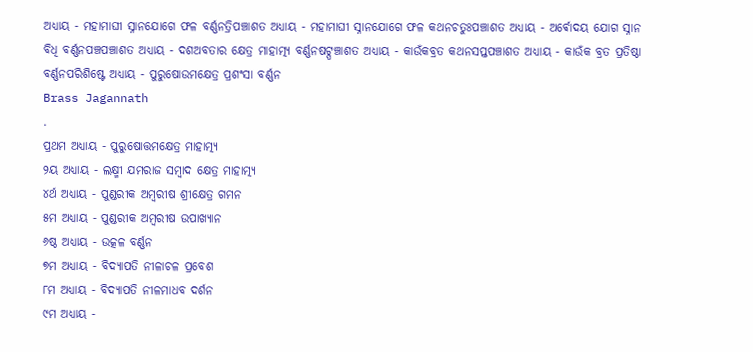ଅଧ୍ୟାୟ - ମହାମାଘୀ ସ୍ନାନଯୋଗେ ଫଳ ବର୍ଣ୍ଣନତ୍ରିପଞ୍ଚାଶତ ଅଧ୍ୟାୟ - ମହାମାଘୀ ସ୍ନାନଯୋଗେ ଫଳ କଥନଚତୁଃପଞ୍ଚାଶତ ଅଧ୍ୟାୟ - ଅର୍ଵୋଦୟ ଯୋଗ ସ୍ନାନ ବିଧି ବର୍ଣ୍ଣନପଞ୍ଚପଞ୍ଚାଶତ ଅଧ୍ୟାୟ - ଦଶଅବତାର କ୍ଷେତ୍ର ମାହାତ୍ମ୍ୟ ବର୍ଣ୍ଣନଷଟ୍ପଞ୍ଚାଶତ ଅଧ୍ୟାୟ - କାଉଁକବ୍ରତ କଥନସପ୍ତପଞ୍ଚାଶତ ଅଧ୍ୟାୟ - କାଉଁକ ବ୍ରତ ପ୍ରତିଷ୍ଠା ବର୍ଣ୍ଣନପରିଶିଷ୍ଟେ ଅଧ୍ୟାୟ - ପୁରୁଷୋଉମକ୍ଷେତ୍ର ପ୍ରଶଂସା ବର୍ଣ୍ଣନ
Brass Jagannath
.
ପ୍ରଥମ ଅଧ୍ୟାୟ - ପୁରୁଷୋତ୍ତମକ୍ଷେତ୍ର ମାହାତ୍ମ୍ୟ
୨ୟ ଅଧ୍ୟାୟ - ଲକ୍ଷ୍ମୀ ଯମରାଜ ସମ୍ବାଦ କ୍ଷେତ୍ର ମାହାତ୍ମ୍ୟ
୪ର୍ଥ ଅଧ୍ୟାୟ - ପୁଣ୍ଡରୀକ ଅମ୍ବରୀଷ ଶ୍ରୀକ୍ଷେତ୍ର ଗମନ
୫ମ ଅଧ୍ୟାୟ - ପୁଣ୍ଡରୀକ ଅମ୍ବରୀଷ ଉପାଖ୍ୟାନ
୬ଷ୍ଠ ଅଧ୍ୟାୟ - ଉତ୍କଳ ବର୍ଣ୍ଣନ
୭ମ ଅଧ୍ୟାୟ - ବିଦ୍ୟାପତି ନୀଳାଚଳ ପ୍ରବେଶ
୮ମ ଅଧ୍ୟାୟ - ବିଦ୍ୟାପତି ନୀଳମାଧବ ଦର୍ଶନ
୯ମ ଅଧ୍ୟାୟ -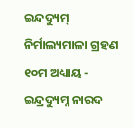ଇନ୍ଦଦ୍ୟୁମ୍ ନିର୍ମାଲ୍ୟମାଳା ଗ୍ରହଣ
୧୦ମ ଅଧ୍ୟାୟ - ଇନ୍ଦ୍ରଦ୍ୟୁମ୍ନ ନାରଦ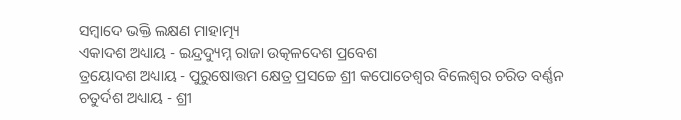ସମ୍ବାଦେ ଭକ୍ତି ଲକ୍ଷଣ ମାହାତ୍ମ୍ୟ
ଏକାଦଶ ଅଧ୍ୟାୟ - ଇନ୍ଦ୍ରଦ୍ୟୁମ୍ନ ରାଜା ଉତ୍କଳଦେଶ ପ୍ରବେଶ
ତ୍ରୟୋଦଶ ଅଧ୍ୟାୟ - ପୁରୁଷୋତ୍ତମ କ୍ଷେତ୍ର ପ୍ରସଚ୍ଚେ ଶ୍ରୀ କପୋତେଶ୍ଵର ବିଲେଶ୍ଵର ଚରିତ ବର୍ଣ୍ଣନ
ଚତୁର୍ଦଶ ଅଧ୍ୟାୟ - ଶ୍ରୀ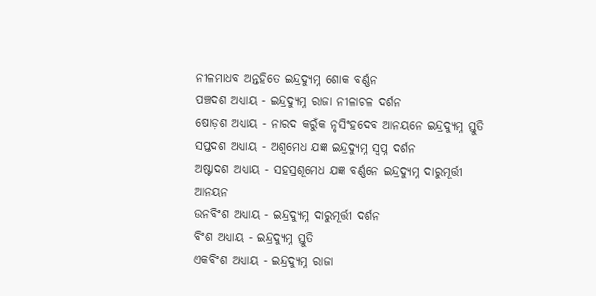ନୀଳମାଧବ ଅନ୍ତହିତେ ଇନ୍ଦ୍ରଦ୍ୟୁମ୍ନ ଶୋକ ବର୍ଣ୍ଣନ
ପଞ୍ଚଦଶ ଅଧ୍ୟାୟ - ଇନ୍ଦ୍ରଦ୍ୟୁମ୍ନ ରାଜା ନୀଳାଚଳ ଦର୍ଶନ
ଷୋଡ଼ଶ ଅଧ୍ୟାୟ - ନାରଦ କରୁଁକ ନୃସିଂହଦେବ ଆନୟନେ ଇନ୍ଦ୍ରଦ୍ୟୁମ୍ନ ସ୍ତୁତି
ସପ୍ତଦଶ ଅଧ୍ୟାୟ - ଅଶ୍ଵମେଧ ଯଜ୍ଞ ଇନ୍ଦ୍ରଦ୍ୟୁମ୍ନ ସ୍ଵପ୍ନ ଦର୍ଶନ
ଅଷ୍ଟାଦଶ ଅଧ୍ୟାୟ - ସହସ୍ରଶୂମେଧ ଯଜ୍ଞ ବର୍ଣ୍ଣନେ ଇନ୍ଦ୍ରଦ୍ୟୁମ୍ନ ଦାରୁମୂର୍ତ୍ତୀ ଆନୟନ
ଉନବିଂଶ ଅଧ୍ୟାୟ - ଇନ୍ଦ୍ରଦ୍ୟୁମ୍ନ ଦାରୁମୂର୍ତ୍ତୀ ଦର୍ଶନ
ବିଂଶ ଅଧ୍ୟାୟ - ଇନ୍ଦ୍ରଦ୍ୟୁମ୍ନ ସ୍ତୁତି
ଏକବିଂଶ ଅଧ୍ୟାୟ - ଇନ୍ଦ୍ରଦ୍ୟୁମ୍ନ ରାଜା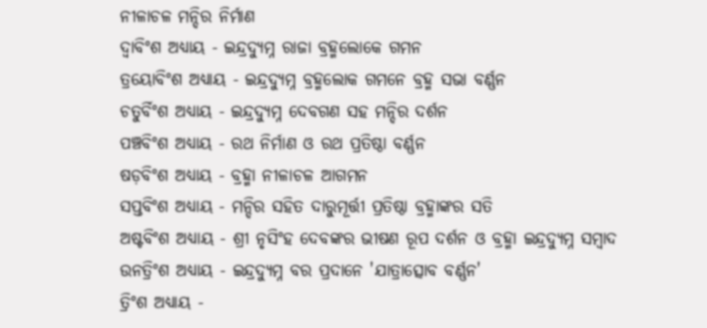ନୀଳାଚଳ ମନ୍ଦିର ନିର୍ମାଣ
ଦ୍ଵାବିଂଶ ଅଧ୍ୟାୟ - ଇନ୍ଦ୍ରଦ୍ୟୁମ୍ନ ରାଜା ବ୍ରହ୍ମଲୋକେ ଗମନ
ତ୍ରୟୋବିଂଶ ଅଧ୍ୟାୟ - ଇନ୍ଦ୍ରଦ୍ୟୁମ୍ନ ବ୍ରହ୍ମଲୋକ ଗମନେ ବ୍ରହ୍ମ ସଭା ବର୍ଣ୍ଣନ
ଚତୁର୍ବିଂଶ ଅଧ୍ୟାୟ - ଇନ୍ଦ୍ରଦ୍ୟୁମ୍ନ ଦେବଗଣ ସହ ମନ୍ଦିର ଦର୍ଶନ
ପଞ୍ଚବିଂଶ ଅଧ୍ୟାୟ - ରଥ ନିର୍ମାଣ ଓ ରଥ ପ୍ରତିଷ୍ଠା ବର୍ଣ୍ଣନ
ଷଡ଼ବିଂଶ ଅଧ୍ୟାୟ - ବ୍ରହ୍ମା ନୀଳାଚଳ ଆଗମନ
ସପ୍ତବିଂଶ ଅଧ୍ୟାୟ - ମନ୍ଦିର ସହିତ ଦାରୁମୂର୍ତ୍ତୀ ପ୍ରତିଷ୍ଠା ବ୍ରହ୍ମାଙ୍କର ସତି
ଅଷ୍ଟବିଂଶ ଅଧ୍ୟାୟ - ଶ୍ରୀ ନୃସିଂହ ଦେବଙ୍କର ଭୀଷଣ ରୂପ ଦର୍ଶନ ଓ ବ୍ରହ୍ମା ଇନ୍ଦ୍ରଦ୍ୟୁମ୍ନ ସମ୍ବାଦ
ଉନତ୍ରିଂଶ ଅଧ୍ୟାୟ - ଇନ୍ଦ୍ରଦ୍ୟୁମ୍ନ ବର ପ୍ରଦାନେ 'ଯାତ୍ରାତ୍ସୋବ ବର୍ଣ୍ଣନ'
ତ୍ରିଂଶ ଅଧ୍ୟାୟ -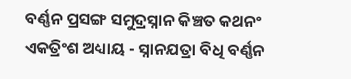ବର୍ଣ୍ଣନ ପ୍ରସଙ୍ଗ ସମୁଦ୍ରସ୍ନାନ କିଞ୍ଚତ କଥନଂ
ଏକତ୍ରିଂଶ ଅଧ୍ୟାୟ - ସ୍ନାନଯତ୍ରା ବିଧି ବର୍ଣ୍ଣନ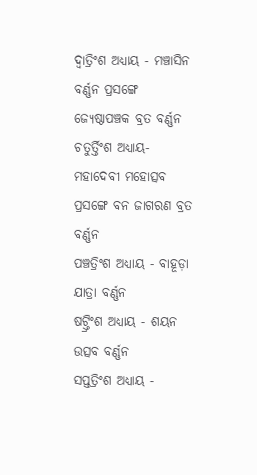ଦ୍ଵାତ୍ରିଂଶ ଅଧ୍ୟାୟ - ମଞ୍ଚାସିନ ବର୍ଣ୍ଣନ ପ୍ରସଙ୍ଗେ ଜ୍ୟେଷ୍ଠାପଞ୍ଚକ ବ୍ରତ ବର୍ଣ୍ଣନ
ଚତୁର୍ତ୍ତିଂଶ ଅଧ୍ୟାୟ- ମହାଦେବୀ ମହୋତ୍ସବ ପ୍ରସଙ୍ଗେ ବନ ଜାଗରଣ ବ୍ରତ ବର୍ଣ୍ଣନ
ପଞ୍ଚତ୍ରିଂଶ ଅଧ୍ୟାୟ - ବାହୂଡ଼ା ଯାତ୍ରା ବର୍ଣ୍ଣନ
ଷଟ୍ତ୍ରିଂଶ ଅଧ୍ୟାୟ - ଶୟନ ଉତ୍ସବ ବର୍ଣ୍ଣନ
ସପ୍ତତ୍ରିଂଶ ଅଧ୍ୟାୟ -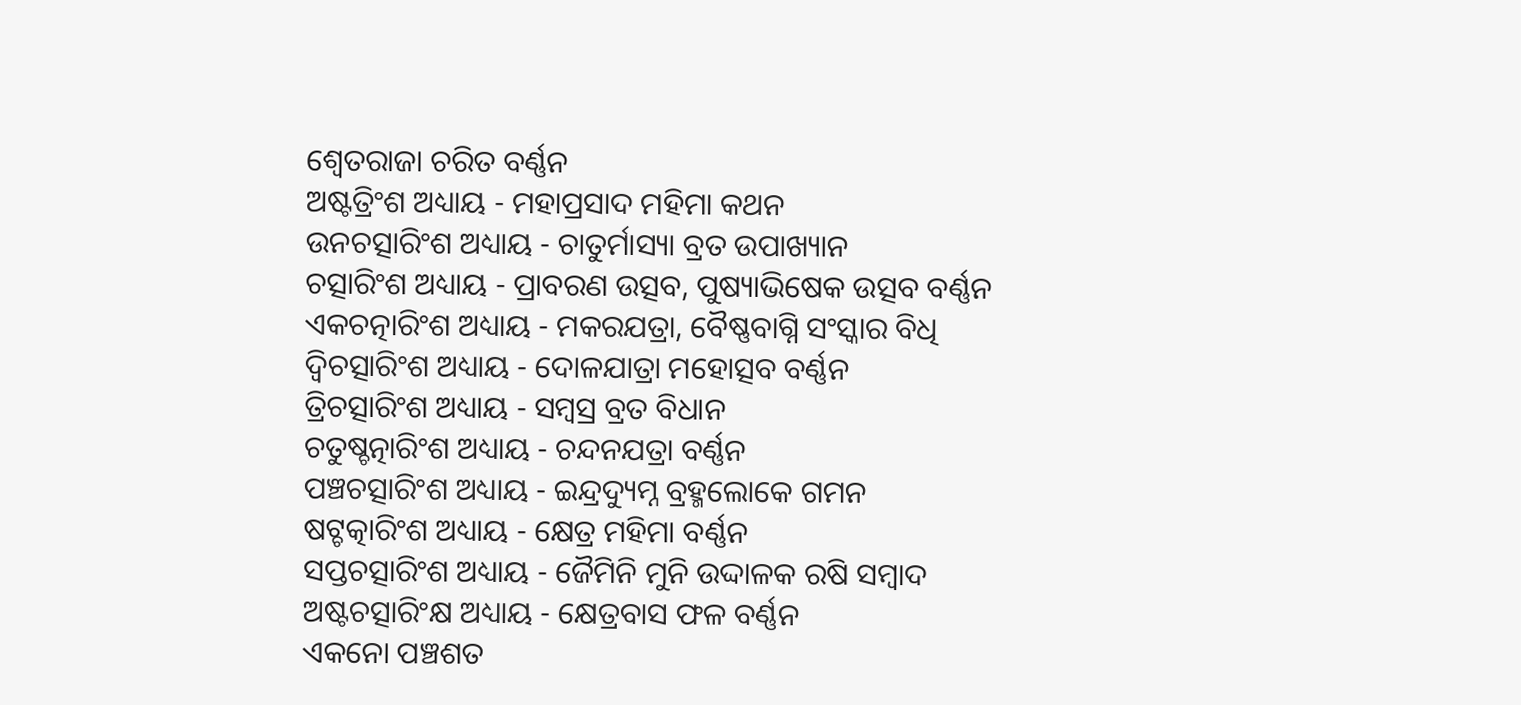ଶ୍ଵେତରାଜା ଚରିତ ବର୍ଣ୍ଣନ
ଅଷ୍ଟତ୍ରିଂଶ ଅଧ୍ୟାୟ - ମହାପ୍ରସାଦ ମହିମା କଥନ
ଉନଚତ୍ସାରିଂଶ ଅଧ୍ୟାୟ - ଚାତୁର୍ମାସ୍ୟା ବ୍ରତ ଉପାଖ୍ୟାନ
ଚତ୍ସାରିଂଶ ଅଧ୍ୟାୟ - ପ୍ରାବରଣ ଉତ୍ସବ, ପୁଷ୍ୟାଭିଷେକ ଉତ୍ସବ ବର୍ଣ୍ଣନ
ଏକଚତ୍ନାରିଂଶ ଅଧ୍ୟାୟ - ମକରଯତ୍ରା, ବୈଷ୍ଣବାଗ୍ନି ସଂସ୍କାର ବିଧି
ଦ୍ଵିଚତ୍ସାରିଂଶ ଅଧ୍ୟାୟ - ଦୋଳଯାତ୍ରା ମହୋତ୍ସବ ବର୍ଣ୍ଣନ
ତ୍ରିଚତ୍ସାରିଂଶ ଅଧ୍ୟାୟ - ସମ୍ବସ୍ର ବ୍ରତ ବିଧାନ
ଚତୁଷ୍ଚତ୍ନାରିଂଶ ଅଧ୍ୟାୟ - ଚନ୍ଦନଯତ୍ରା ବର୍ଣ୍ଣନ
ପଞ୍ଚଚତ୍ସାରିଂଶ ଅଧ୍ୟାୟ - ଇନ୍ଦ୍ରଦ୍ୟୁମ୍ନ ବ୍ରହ୍ମଲୋକେ ଗମନ
ଷଟ୍ଚତ୍କାରିଂଶ ଅଧ୍ୟାୟ - କ୍ଷେତ୍ର ମହିମା ବର୍ଣ୍ଣନ
ସପ୍ତଚତ୍ସାରିଂଶ ଅଧ୍ୟାୟ - ଜୈମିନି ମୁନି ଉଦ୍ଦାଳକ ରଷି ସମ୍ବାଦ
ଅଷ୍ଟଚତ୍ସାରିଂକ୍ଷ ଅଧ୍ୟାୟ - କ୍ଷେତ୍ରବାସ ଫଳ ବର୍ଣ୍ଣନ
ଏକନୋ ପଞ୍ଚଶତ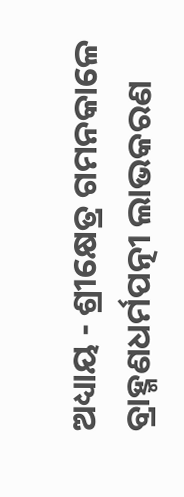ଅଧ୍ୟାୟ - ଶ୍ରୀକ୍ଷେତ୍ର ଗମନକାଳେ ବ୍ରାହ୍ମଣଧର୍ମପତ୍ନୀ ଲାଭକରଣ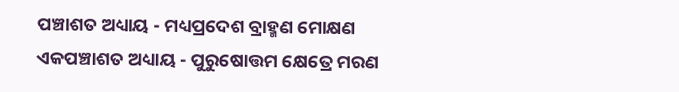ପଞ୍ଚାଶତ ଅଧ୍ୟାୟ - ମଧ୍ୟପ୍ରଦେଶ ବ୍ରାହ୍ମଣ ମୋକ୍ଷଣ
ଏକପଞ୍ଚାଶତ ଅଧ୍ୟାୟ - ପୁରୁଷୋତ୍ତମ କ୍ଷେତ୍ରେ ମରଣ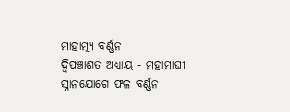ମାହାତ୍ମ୍ୟ ବର୍ଣ୍ଣନ
ଦ୍ଵିପଞ୍ଚାଶତ ଅଧ୍ୟାୟ - ମହାମାଘୀ ସ୍ନାନଯୋଗେ ଫଳ ବର୍ଣ୍ଣନ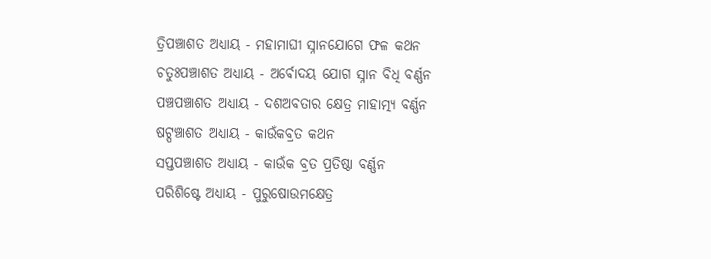ତ୍ରିପଞ୍ଚାଶତ ଅଧ୍ୟାୟ - ମହାମାଘୀ ସ୍ନାନଯୋଗେ ଫଳ କଥନ
ଚତୁଃପଞ୍ଚାଶତ ଅଧ୍ୟାୟ - ଅର୍ଵୋଦୟ ଯୋଗ ସ୍ନାନ ବିଧି ବର୍ଣ୍ଣନ
ପଞ୍ଚପଞ୍ଚାଶତ ଅଧ୍ୟାୟ - ଦଶଅବତାର କ୍ଷେତ୍ର ମାହାତ୍ମ୍ୟ ବର୍ଣ୍ଣନ
ଷଟ୍ପଞ୍ଚାଶତ ଅଧ୍ୟାୟ - କାଉଁକବ୍ରତ କଥନ
ସପ୍ତପଞ୍ଚାଶତ ଅଧ୍ୟାୟ - କାଉଁକ ବ୍ରତ ପ୍ରତିଷ୍ଠା ବର୍ଣ୍ଣନ
ପରିଶିଷ୍ଟେ ଅଧ୍ୟାୟ - ପୁରୁଷୋଉମକ୍ଷେତ୍ର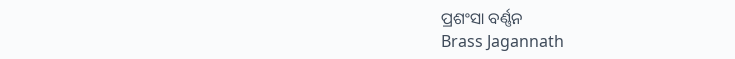ପ୍ରଶଂସା ବର୍ଣ୍ଣନ
Brass Jagannath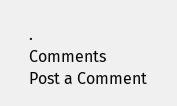.
Comments
Post a Comment